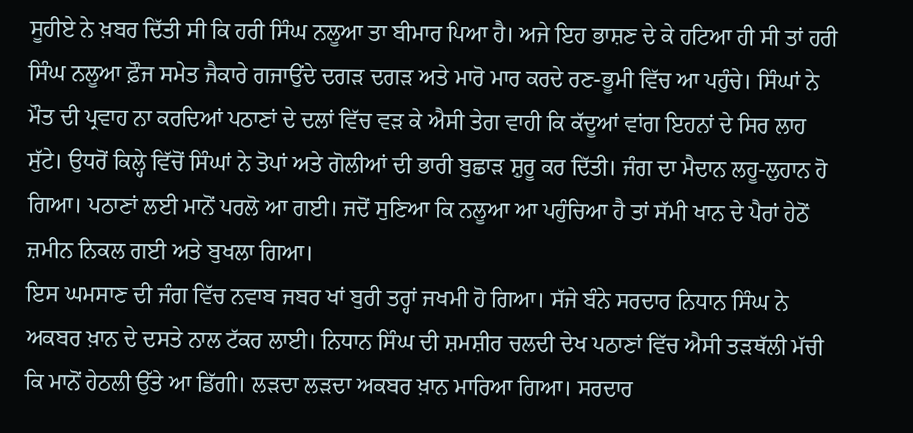ਸੂਹੀਏ ਨੇ ਖ਼ਬਰ ਦਿੱਤੀ ਸੀ ਕਿ ਹਰੀ ਸਿੰਘ ਨਲੂਆ ਤਾ ਬੀਮਾਰ ਪਿਆ ਹੈ। ਅਜੇ ਇਹ ਭਾਸ਼ਣ ਦੇ ਕੇ ਹਟਿਆ ਹੀ ਸੀ ਤਾਂ ਹਰੀ ਸਿੰਘ ਨਲੂਆ ਫ਼ੌਜ ਸਮੇਤ ਜੈਕਾਰੇ ਗਜਾਉਂਦੇ ਦਗੜ ਦਗੜ ਅਤੇ ਮਾਰੋ ਮਾਰ ਕਰਦੇ ਰਣ-ਭੂਮੀ ਵਿੱਚ ਆ ਪਹੁੰਚੇ। ਸਿੰਘਾਂ ਨੇ ਮੌਤ ਦੀ ਪ੍ਰਵਾਹ ਨਾ ਕਰਦਿਆਂ ਪਠਾਣਾਂ ਦੇ ਦਲਾਂ ਵਿੱਚ ਵੜ ਕੇ ਐਸੀ ਤੇਗ ਵਾਹੀ ਕਿ ਕੱਦੂਆਂ ਵਾਂਗ ਇਹਨਾਂ ਦੇ ਸਿਰ ਲਾਹ ਸੁੱਟੇ। ਉਧਰੋਂ ਕਿਲ੍ਹੇ ਵਿੱਚੋਂ ਸਿੰਘਾਂ ਨੇ ਤੋਪਾਂ ਅਤੇ ਗੋਲੀਆਂ ਦੀ ਭਾਰੀ ਬੁਛਾੜ ਸ਼ੁਰੂ ਕਰ ਦਿੱਤੀ। ਜੰਗ ਦਾ ਮੈਦਾਨ ਲਹੂ-ਲੁਹਾਨ ਹੋ ਗਿਆ। ਪਠਾਣਾਂ ਲਈ ਮਾਨੋਂ ਪਰਲੋ ਆ ਗਈ। ਜਦੋਂ ਸੁਣਿਆ ਕਿ ਨਲੂਆ ਆ ਪਹੁੰਚਿਆ ਹੈ ਤਾਂ ਸੱਮੀ ਖਾਨ ਦੇ ਪੈਰਾਂ ਹੇਠੋਂ ਜ਼ਮੀਨ ਨਿਕਲ ਗਈ ਅਤੇ ਬੁਖਲਾ ਗਿਆ।
ਇਸ ਘਮਸਾਣ ਦੀ ਜੰਗ ਵਿੱਚ ਨਵਾਬ ਜਬਰ ਖਾਂ ਬੁਰੀ ਤਰ੍ਹਾਂ ਜਖਮੀ ਹੋ ਗਿਆ। ਸੱਜੇ ਬੰਨੇ ਸਰਦਾਰ ਨਿਧਾਨ ਸਿੰਘ ਨੇ ਅਕਬਰ ਖ਼ਾਨ ਦੇ ਦਸਤੇ ਨਾਲ ਟੱਕਰ ਲਾਈ। ਨਿਧਾਨ ਸਿੰਘ ਦੀ ਸ਼ਮਸ਼ੀਰ ਚਲਦੀ ਦੇਖ ਪਠਾਣਾਂ ਵਿੱਚ ਐਸੀ ਤੜਥੱਲੀ ਮੱਚੀ ਕਿ ਮਾਨੋਂ ਹੇਠਲੀ ਉੱਤੇ ਆ ਡਿੱਗੀ। ਲੜਦਾ ਲੜਦਾ ਅਕਬਰ ਖ਼ਾਨ ਮਾਰਿਆ ਗਿਆ। ਸਰਦਾਰ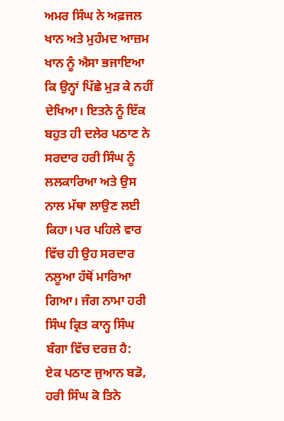ਅਮਰ ਸਿੰਘ ਨੇ ਅਫ਼ਜਲ ਖਾਨ ਅਤੇ ਮੁਹੰਮਦ ਆਜ਼ਮ ਖਾਨ ਨੂੰ ਐਸਾ ਭਜਾਇਆ ਕਿ ਉਨ੍ਹਾਂ ਪਿੱਛੇ ਮੁੜ ਕੇ ਨਹੀਂ ਦੇਖਿਆ। ਇਤਨੇ ਨੂੰ ਇੱਕ ਬਹੁਤ ਹੀ ਦਲੇਰ ਪਠਾਣ ਨੇ ਸਰਦਾਰ ਹਰੀ ਸਿੰਘ ਨੂੰ ਲਲਕਾਰਿਆ ਅਤੇ ਉਸ ਨਾਲ ਮੱਥਾ ਲਾਉਣ ਲਈ ਕਿਹਾ। ਪਰ ਪਹਿਲੇ ਵਾਰ ਵਿੱਚ ਹੀ ਉਹ ਸਰਦਾਰ ਨਲੂਆ ਹੱਥੋਂ ਮਾਰਿਆ ਗਿਆ। ਜੰਗ ਨਾਮਾ ਹਰੀ ਸਿੰਘ ਕ੍ਰਿਤ ਕਾਨ੍ਹ ਸਿੰਘ ਬੰਗਾ ਵਿੱਚ ਦਰਜ਼ ਹੈ:
ਏਕ ਪਠਾਣ ਜੁਆਨ ਬਡੋ, ਹਰੀ ਸਿੰਘ ਕੋ ਤਿਨੇ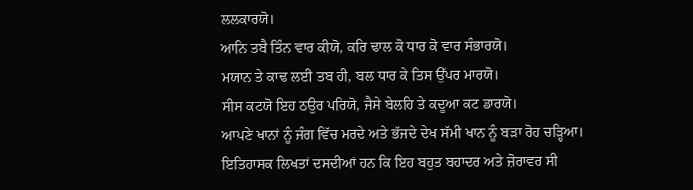ਲਲਕਾਰਯੋ।
ਆਨਿ ਤਬੈ ਤਿੰਨ ਵਾਰ ਕੀਯੋ, ਕਰਿ ਢਾਲ ਕੋ ਧਾਰ ਕੋ ਵਾਰ ਸੰਭਾਰਯੋ।
ਮਯਾਨ ਤੇ ਕਾਢ ਲਈ ਤਬ ਹੀ, ਬਲ ਧਾਰ ਕੇ ਤਿਸ ਉੱਪਰ ਮਾਰਯੋ।
ਸੀਸ ਕਟਯੋ ਇਹ ਠਉਰ ਪਰਿਯੋ, ਜੈਸੇ ਬੇਲਹਿ ਤੇ ਕਦੂਆ ਕਟ ਡਾਰਯੋ।
ਆਪਣੇ ਖਾਨਾਂ ਨੂੰ ਜੰਗ ਵਿੱਚ ਮਰਦੇ ਅਤੇ ਭੱਜਦੇ ਦੇਖ ਸੱਮੀ ਖਾਨ ਨੂੰ ਬੜਾ ਰੋਹ ਚੜ੍ਹਿਆ। ਇਤਿਹਾਸਕ ਲਿਖਤਾਂ ਦਸਦੀਆਂ ਹਨ ਕਿ ਇਹ ਬਹੁਤ ਬਹਾਦਰ ਅਤੇ ਜ਼ੋਰਾਵਰ ਸੀ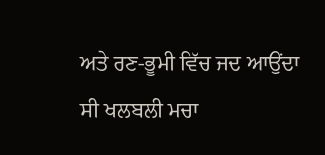ਅਤੇ ਰਣ-ਭੂਮੀ ਵਿੱਚ ਜਦ ਆਉਂਦਾ ਸੀ ਖਲਬਲੀ ਮਚਾ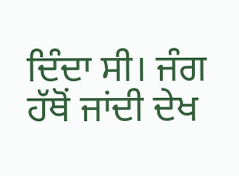ਦਿੰਦਾ ਸੀ। ਜੰਗ ਹੱਥੋਂ ਜਾਂਦੀ ਦੇਖ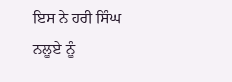ਇਸ ਨੇ ਹਰੀ ਸਿੰਘ ਨਲੂਏ ਨੂੰ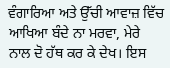ਵੰਗਾਰਿਆ ਅਤੇ ਉੱਚੀ ਆਵਾਜ਼ ਵਿੱਚ ਆਖਿਆ ਬੰਦੇ ਨਾ ਮਰਵਾ, ਮੇਰੇ ਨਾਲ ਦੋ ਹੱਥ ਕਰ ਕੇ ਦੇਖ। ਇਸ